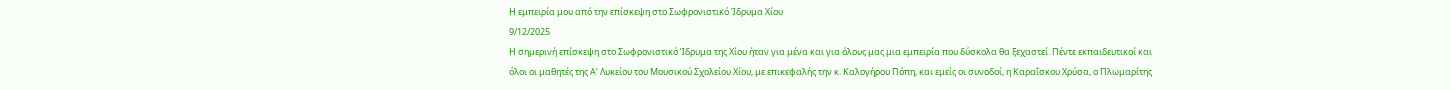Η εμπειρία μου από την επίσκεψη στο Σωφρονιστικό Ίδρυμα Χίου
9/12/2025
Η σημερινή επίσκεψη στο Σωφρονιστικό Ίδρυμα της Χίου ήταν για μένα και για όλους μας μια εμπειρία που δύσκολα θα ξεχαστεί. Πέντε εκπαιδευτικοί και όλοι οι μαθητές της Α’ Λυκείου του Μουσικού Σχολείου Χίου, με επικεφαλής την κ. Καλογήρου Πόπη, και εμείς οι συνοδοί, η Καραΐσκου Χρύσα, ο Πλωμαρίτης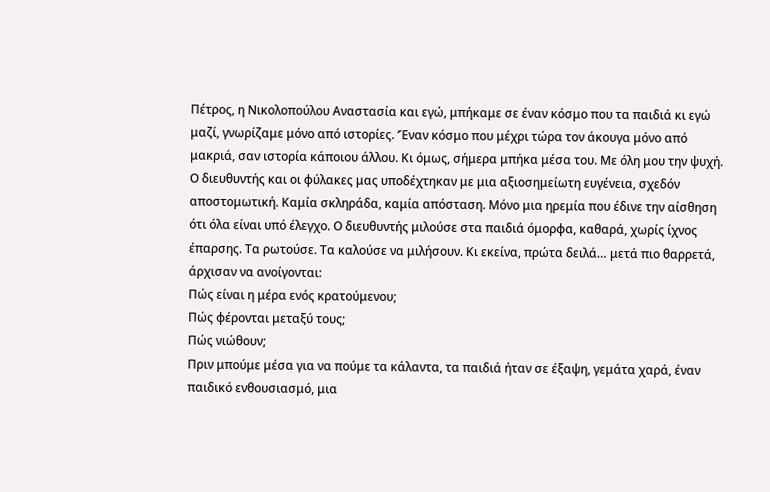Πέτρος, η Νικολοπούλου Αναστασία και εγώ, μπήκαμε σε έναν κόσμο που τα παιδιά κι εγώ μαζί, γνωρίζαμε μόνο από ιστορίες. ‘Έναν κόσμο που μέχρι τώρα τον άκουγα μόνο από μακριά, σαν ιστορία κάποιου άλλου. Κι όμως, σήμερα μπήκα μέσα του. Με όλη μου την ψυχή.
Ο διευθυντής και οι φύλακες μας υποδέχτηκαν με μια αξιοσημείωτη ευγένεια, σχεδόν αποστομωτική. Καμία σκληράδα, καμία απόσταση. Μόνο μια ηρεμία που έδινε την αίσθηση ότι όλα είναι υπό έλεγχο. Ο διευθυντής μιλούσε στα παιδιά όμορφα, καθαρά, χωρίς ίχνος έπαρσης. Τα ρωτούσε. Τα καλούσε να μιλήσουν. Κι εκείνα, πρώτα δειλά… μετά πιο θαρρετά, άρχισαν να ανοίγονται:
Πώς είναι η μέρα ενός κρατούμενου;
Πώς φέρονται μεταξύ τους;
Πώς νιώθουν;
Πριν μπούμε μέσα για να πούμε τα κάλαντα, τα παιδιά ήταν σε έξαψη, γεμάτα χαρά, έναν παιδικό ενθουσιασμό, μια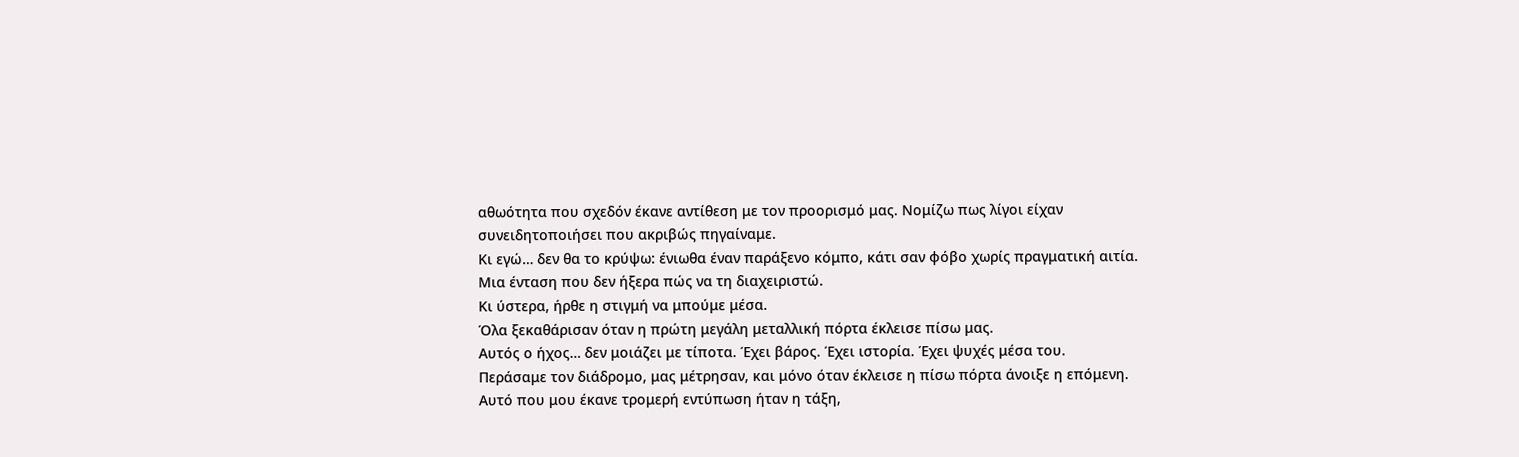αθωότητα που σχεδόν έκανε αντίθεση με τον προορισμό μας. Νομίζω πως λίγοι είχαν συνειδητοποιήσει που ακριβώς πηγαίναμε.
Κι εγώ… δεν θα το κρύψω: ένιωθα έναν παράξενο κόμπο, κάτι σαν φόβο χωρίς πραγματική αιτία. Μια ένταση που δεν ήξερα πώς να τη διαχειριστώ.
Κι ύστερα, ήρθε η στιγμή να μπούμε μέσα.
Όλα ξεκαθάρισαν όταν η πρώτη μεγάλη μεταλλική πόρτα έκλεισε πίσω μας.
Αυτός ο ήχος… δεν μοιάζει με τίποτα. Έχει βάρος. Έχει ιστορία. Έχει ψυχές μέσα του.
Περάσαμε τον διάδρομο, μας μέτρησαν, και μόνο όταν έκλεισε η πίσω πόρτα άνοιξε η επόμενη.
Αυτό που μου έκανε τρομερή εντύπωση ήταν η τάξη,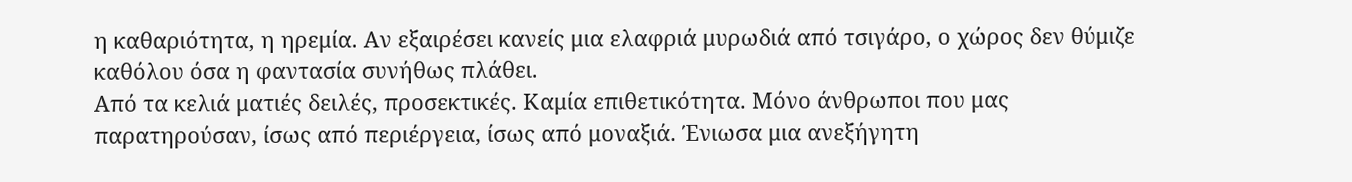η καθαριότητα, η ηρεμία. Αν εξαιρέσει κανείς μια ελαφριά μυρωδιά από τσιγάρο, ο χώρος δεν θύμιζε καθόλου όσα η φαντασία συνήθως πλάθει.
Από τα κελιά ματιές δειλές, προσεκτικές. Καμία επιθετικότητα. Μόνο άνθρωποι που μας παρατηρούσαν, ίσως από περιέργεια, ίσως από μοναξιά. Ένιωσα μια ανεξήγητη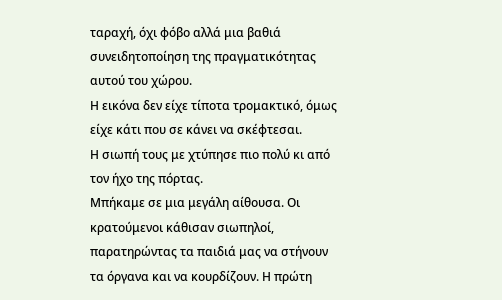ταραχή, όχι φόβο αλλά μια βαθιά συνειδητοποίηση της πραγματικότητας αυτού του χώρου.
Η εικόνα δεν είχε τίποτα τρομακτικό, όμως είχε κάτι που σε κάνει να σκέφτεσαι.
Η σιωπή τους με χτύπησε πιο πολύ κι από τον ήχο της πόρτας.
Μπήκαμε σε μια μεγάλη αίθουσα. Οι κρατούμενοι κάθισαν σιωπηλοί, παρατηρώντας τα παιδιά μας να στήνουν τα όργανα και να κουρδίζουν. Η πρώτη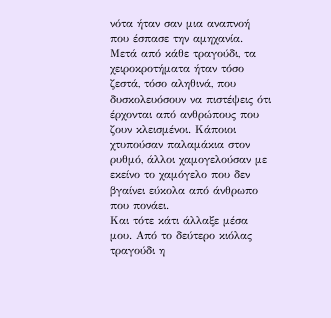νότα ήταν σαν μια αναπνοή που έσπασε την αμηχανία. Μετά από κάθε τραγούδι, τα χειροκροτήματα ήταν τόσο ζεστά, τόσο αληθινά, που δυσκολευόσουν να πιστέψεις ότι έρχονται από ανθρώπους που ζουν κλεισμένοι. Κάποιοι χτυπούσαν παλαμάκια στον ρυθμό, άλλοι χαμογελούσαν με εκείνο το χαμόγελο που δεν βγαίνει εύκολα από άνθρωπο που πονάει.
Και τότε κάτι άλλαξε μέσα μου. Από το δεύτερο κιόλας τραγούδι η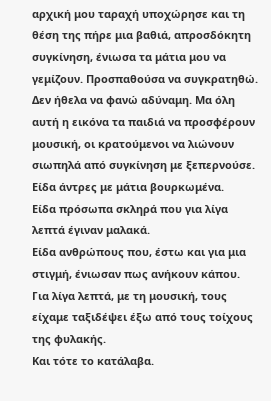αρχική μου ταραχή υποχώρησε και τη θέση της πήρε μια βαθιά, απροσδόκητη συγκίνηση, ένιωσα τα μάτια μου να γεμίζουν. Προσπαθούσα να συγκρατηθώ. Δεν ήθελα να φανώ αδύναμη. Μα όλη αυτή η εικόνα τα παιδιά να προσφέρουν μουσική, οι κρατούμενοι να λιώνουν σιωπηλά από συγκίνηση με ξεπερνούσε.
Είδα άντρες με μάτια βουρκωμένα.
Είδα πρόσωπα σκληρά που για λίγα λεπτά έγιναν μαλακά.
Είδα ανθρώπους που, έστω και για μια στιγμή, ένιωσαν πως ανήκουν κάπου.
Για λίγα λεπτά, με τη μουσική, τους είχαμε ταξιδέψει έξω από τους τοίχους της φυλακής.
Και τότε το κατάλαβα.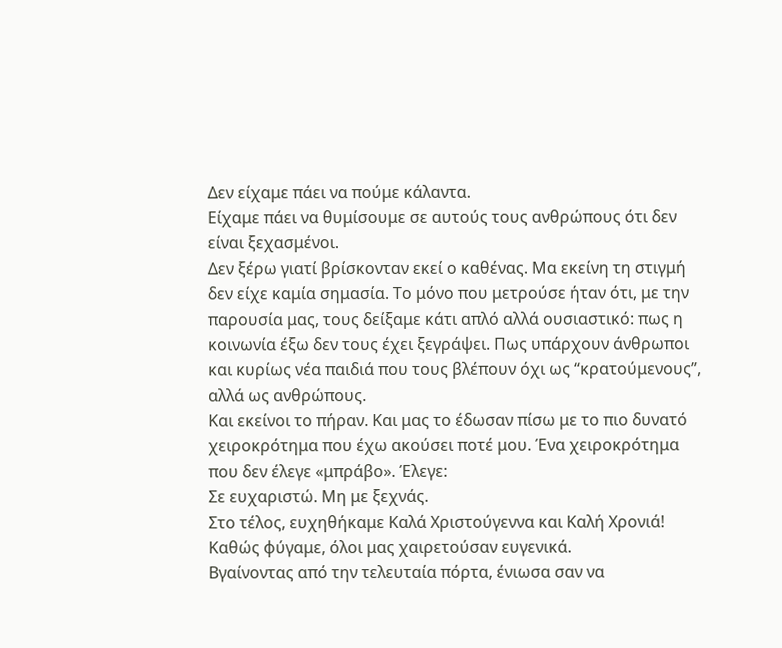Δεν είχαμε πάει να πούμε κάλαντα.
Είχαμε πάει να θυμίσουμε σε αυτούς τους ανθρώπους ότι δεν είναι ξεχασμένοι.
Δεν ξέρω γιατί βρίσκονταν εκεί ο καθένας. Μα εκείνη τη στιγμή δεν είχε καμία σημασία. Το μόνο που μετρούσε ήταν ότι, με την παρουσία μας, τους δείξαμε κάτι απλό αλλά ουσιαστικό: πως η κοινωνία έξω δεν τους έχει ξεγράψει. Πως υπάρχουν άνθρωποι και κυρίως νέα παιδιά που τους βλέπουν όχι ως “κρατούμενους”, αλλά ως ανθρώπους.
Και εκείνοι το πήραν. Και μας το έδωσαν πίσω με το πιο δυνατό χειροκρότημα που έχω ακούσει ποτέ μου. Ένα χειροκρότημα που δεν έλεγε «μπράβο». Έλεγε:
Σε ευχαριστώ. Μη με ξεχνάς.
Στο τέλος, ευχηθήκαμε Καλά Χριστούγεννα και Καλή Χρονιά!
Καθώς φύγαμε, όλοι μας χαιρετούσαν ευγενικά.
Βγαίνοντας από την τελευταία πόρτα, ένιωσα σαν να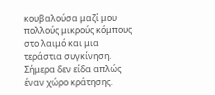κουβαλούσα μαζί μου πολλούς μικρούς κόμπους στο λαιμό και μια τεράστια συγκίνηση. Σήμερα δεν είδα απλώς έναν χώρο κράτησης.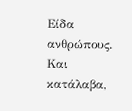Είδα ανθρώπους. Και κατάλαβα,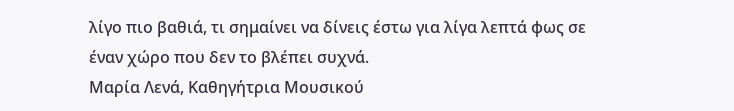λίγο πιο βαθιά, τι σημαίνει να δίνεις έστω για λίγα λεπτά φως σε έναν χώρο που δεν το βλέπει συχνά.
Μαρία Λενά, Καθηγήτρια Μουσικού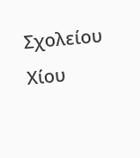Σχολείου Χίου